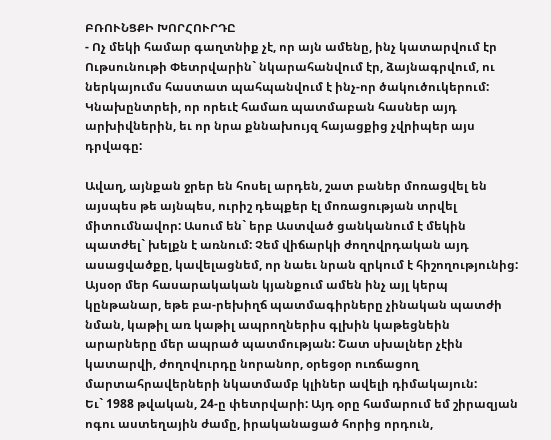ԲՌՈՒՆՑՔԻ ԽՈՐՀՈՒՐԴԸ
- Ոչ մեկի համար գաղտնիք չէ, որ այն ամենը, ինչ կատարվում էր Ութսունութի Փետրվարին` նկարահանվում էր, ձայնագրվում, ու ներկայումս հաստատ պահպանվում է ինչ-որ ծակուծուկերում: Կնախընտրեի, որ որեւէ համառ պատմաբան հասներ այդ արխիվներին, եւ որ նրա քննախույզ հայացքից չվրիպեր այս դրվագը:

Ավաղ, այնքան ջրեր են հոսել արդեն, շատ բաներ մոռացվել են այսպես թե այնպես, ուրիշ դեպքեր էլ մոռացության տրվել միտումնավոր: Ասում են` երբ Աստված ցանկանում է մեկին պատժել` խելքն է առնում: Չեմ վիճարկի ժողովրդական այդ ասացվածքը, կավելացնեմ, որ նաեւ նրան զրկում է հիշողությունից:
Այսօր մեր հասարակական կյանքում ամեն ինչ այլ կերպ կընթանար, եթե բա-րեխիղճ պատմագիրները չինական պատժի նման, կաթիլ առ կաթիլ ապրողներիս գլխին կաթեցնեին արարները մեր ապրած պատմության: Շատ սխալներ չէին կատարվի, ժողովուրդը նորանոր, օրեցօր ուռճացող մարտահրավերների նկատմամբ կլիներ ավելի դիմակայուն:
Եւ` 1988 թվական, 24-ը փետրվարի: Այդ օրը համարում եմ շիրազյան ոգու աստեղային ժամը, իրականացած հորից որդուն,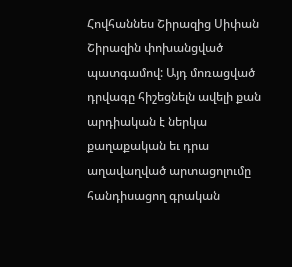Հովհաննես Շիրազից Սիփան Շիրազին փոխանցված պատգամով: Այդ մոռացված դրվագը հիշեցնելն ավելի քան արդիական է ներկա քաղաքական եւ դրա աղավաղված արտացոլումը հանդիսացող գրական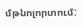մթնոլորտում: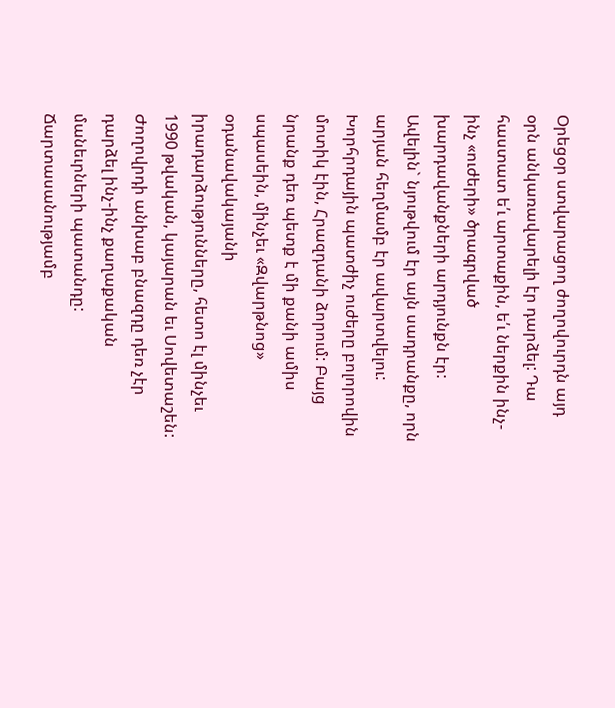Օրեցօր ստվարացող ժողովուրդն այդ օրն անկառավարելի էր դարձել: Դա հաստատ ե՛ւ արտաքին, ե՛ւ ներքին ինչ-ինչ «ուժերի» ծրագրված խարդավանքների արդյունքն էր: Ավելին` նյութվում էր այն սադրանքը, որն արյան հեղմամբ էր ավարտվելու: Խորհրդային պատժիչ ուժերը բոլորովին մոտիկ էին, Հրազդանի ձորում: Բայց նրանք դեռ պետք է մի քանի ամիս սպասեին, մինչեւ «Զվարթնոց» օդանավակայանի իրադարձությունները, հետո էլ մինչեւ 1990 թվական, կայարան եւ Սովետաշեն: Ժողովրդի անխաբ բնազդը դեռ չէր դարձել ինչ-ինչ քաղաքական մանեւրների պատանդը: Ճարտասանությամբ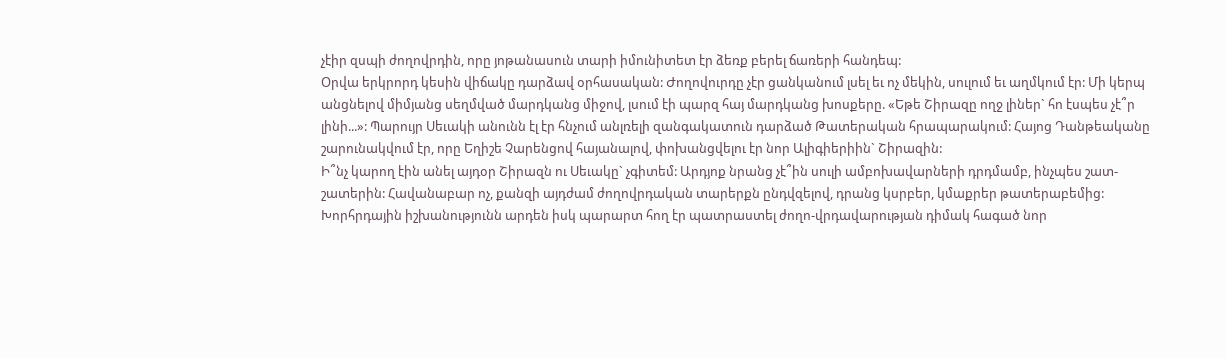չէիր զսպի ժողովրդին, որը յոթանասուն տարի իմունիտետ էր ձեռք բերել ճառերի հանդեպ:
Օրվա երկրորդ կեսին վիճակը դարձավ օրհասական: Ժողովուրդը չէր ցանկանում լսել եւ ոչ մեկին, սուլում եւ աղմկում էր: Մի կերպ անցնելով միմյանց սեղմված մարդկանց միջով, լսում էի պարզ հայ մարդկանց խոսքերը. «Եթե Շիրազը ողջ լիներ` հո էսպես չէ՞ր լինի...»: Պարույր Սեւակի անունն էլ էր հնչում անլռելի զանգակատուն դարձած Թատերական հրապարակում: Հայոց Դանթեականը շարունակվում էր, որը Եղիշե Չարենցով հայանալով, փոխանցվելու էր նոր Ալիգիերիին` Շիրազին:
Ի՞նչ կարող էին անել այդօր Շիրազն ու Սեւակը` չգիտեմ: Արդյոք նրանց չէ՞ին սուլի ամբոխավարների դրդմամբ, ինչպես շատ-շատերին: Հավանաբար ոչ, քանզի այդժամ ժողովրդական տարերքն ընդվզելով, դրանց կսրբեր, կմաքրեր թատերաբեմից: Խորհրդային իշխանությունն արդեն իսկ պարարտ հող էր պատրաստել ժողո-վրդավարության դիմակ հագած նոր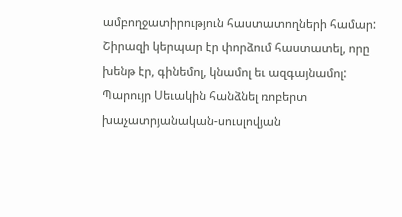ամբողջատիրություն հաստատողների համար:
Շիրազի կերպար էր փորձում հաստատել, որը խենթ էր, գինեմոլ, կնամոլ եւ ազգայնամոլ: Պարույր Սեւակին հանձնել ռոբերտ խաչատրյանական-սուսլովյան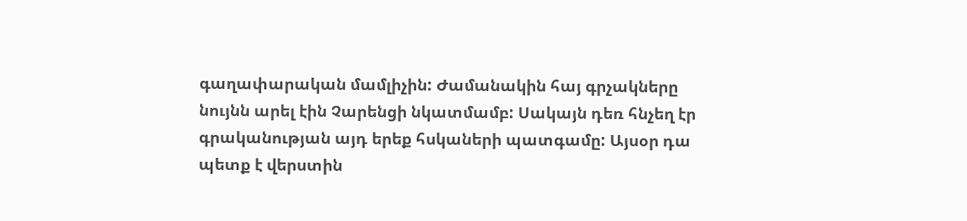գաղափարական մամլիչին: Ժամանակին հայ գրչակները նույնն արել էին Չարենցի նկատմամբ: Սակայն դեռ հնչեղ էր գրականության այդ երեք հսկաների պատգամը: Այսօր դա պետք է վերստին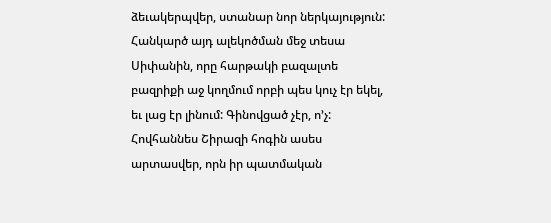ձեւակերպվեր, ստանար նոր ներկայություն:
Հանկարծ այդ ալեկոծման մեջ տեսա Սիփանին, որը հարթակի բազալտե բազրիքի աջ կողմում որբի պես կուչ էր եկել, եւ լաց էր լինում: Գինովցած չէր, ո’չ: Հովհաննես Շիրազի հոգին ասես արտասվեր, որն իր պատմական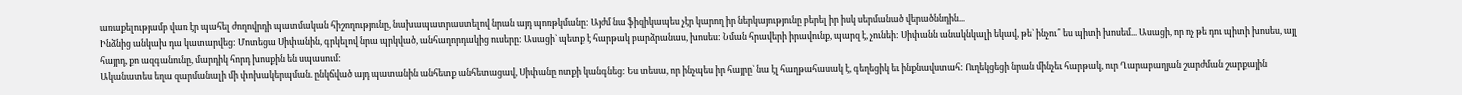առաքելությամբ վառ էր պահել ժողովրդի պատմական հիշողությունը, նախապատրաստելով նրան այդ պոռթկմանը: Այժմ նա ֆիզիկապես չէր կարող իր ներկայությունը բերել իր իսկ սերմանած վերածննդին...
Ինձնից անկախ դա կատարվեց: Մոտեցա Սիփանին, գրկելով նրա պրկված, անհաղորդակից ուսերը: Ասացի` պետք է հարթակ բարձրանաս, խոսես: Նման հրավերի իրավունք, պարզ է, չունեի: Սիփանն անակնկալի եկավ, թե` ինչու՞ ես պիտի խոսեմ... Ասացի, որ ոչ թե դու պիտի խոսես, այլ հայրդ, քո ազգանունը, մարդիկ հորդ խոսքին են սպասում:
Ականատես եղա զարմանալի մի փոխակերպման. ընկճված այդ պատանին անհետք անհետացավ, Սիփանը ոտքի կանգնեց: Ես տեսա, որ ինչպես իր հայրը` նա էլ հաղթահասակ է, գեղեցիկ եւ ինքնավստահ: Ուղեկցեցի նրան մինչեւ հարթակ, ուր Ղարաբաղյան շարժման շարքային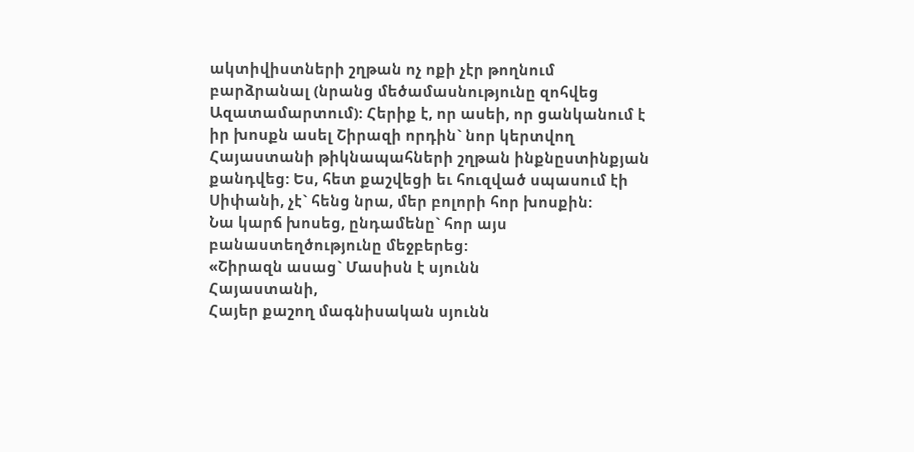ակտիվիստների շղթան ոչ ոքի չէր թողնում բարձրանալ (նրանց մեծամասնությունը զոհվեց Ազատամարտում): Հերիք է, որ ասեի, որ ցանկանում է իր խոսքն ասել Շիրազի որդին` նոր կերտվող Հայաստանի թիկնապահների շղթան ինքնըստինքյան քանդվեց: Ես, հետ քաշվեցի եւ հուզված սպասում էի Սիփանի, չէ` հենց նրա, մեր բոլորի հոր խոսքին:
Նա կարճ խոսեց, ընդամենը` հոր այս բանաստեղծությունը մեջբերեց:
«Շիրազն ասաց` Մասիսն է սյունն
Հայաստանի,
Հայեր քաշող մագնիսական սյունն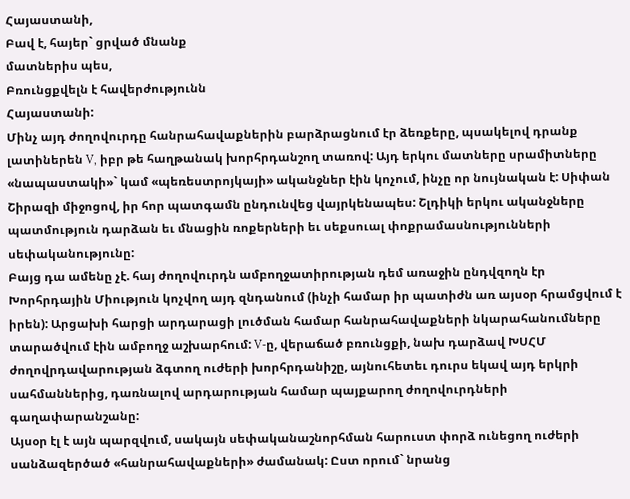Հայաստանի,
Բավ է, հայեր` ցրված մնանք
մատներիս պես,
Բռունցքվելն է հավերժությունն
Հայաստանի:
Մինչ այդ ժողովուրդը հանրահավաքներին բարձրացնում էր ձեռքերը, պսակելով դրանք լատիներեն V, իբր թե հաղթանակ խորհրդանշող տառով: Այդ երկու մատները սրամիտները «նապաստակի»` կամ «պեռեստրոյկայի» ականջներ էին կոչում, ինչը որ նույնական է: Սիփան Շիրազի միջոցով, իր հոր պատգամն ընդունվեց վայրկենապես: Շլդիկի երկու ականջները պատմություն դարձան եւ մնացին ռոքերների եւ սեքսուալ փոքրամասնությունների սեփականությունը:
Բայց դա ամենը չէ. հայ ժողովուրդն ամբողջատիրության դեմ առաջին ընդվզողն էր Խորհրդային Միություն կոչվող այդ զնդանում (ինչի համար իր պատիժն առ այսօր հրամցվում է իրեն): Արցախի հարցի արդարացի լուծման համար հանրահավաքների նկարահանումները տարածվում էին ամբողջ աշխարհում: V-ը, վերաճած բռունցքի, նախ դարձավ ԽՍՀՄ ժողովրդավարության ձգտող ուժերի խորհրդանիշը, այնուհետեւ դուրս եկավ այդ երկրի սահմաններից, դառնալով արդարության համար պայքարող ժողովուրդների գաղափարանշանը:
Այսօր էլ է այն պարզվում, սակայն սեփականաշնորհման հարուստ փորձ ունեցող ուժերի սանձազերծած «հանրահավաքների» ժամանակ: Ըստ որում` նրանց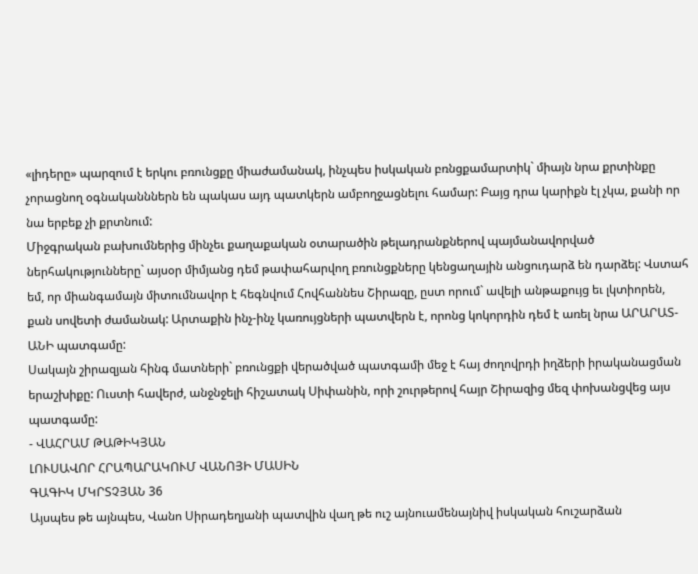«լիդերը» պարզում է երկու բռունցքը միաժամանակ, ինչպես իսկական բռնցքամարտիկ` միայն նրա քրտինքը չորացնող օգնականններն են պակաս այդ պատկերն ամբողջացնելու համար: Բայց դրա կարիքն էլ չկա, քանի որ նա երբեք չի քրտնում:
Միջգրական բախումներից մինչեւ քաղաքական օտարածին թելադրանքներով պայմանավորված ներհակությունները` այսօր միմյանց դեմ թափահարվող բռունցքները կենցաղային անցուդարձ են դարձել: Վստահ եմ, որ միանգամայն միտումնավոր է հեգնվում Հովհաննես Շիրազը, ըստ որում` ավելի անթաքույց եւ լկտիորեն, քան սովետի ժամանակ: Արտաքին ինչ-ինչ կառույցների պատվերն է, որոնց կոկորդին դեմ է առել նրա ԱՐԱՐԱՏ-ԱՆԻ պատգամը:
Սակայն շիրազյան հինգ մատների` բռունցքի վերածված պատգամի մեջ է հայ ժողովրդի իղձերի իրականացման երաշխիքը: Ուստի հավերժ, անջնջելի հիշատակ Սիփանին, որի շուրթերով հայր Շիրազից մեզ փոխանցվեց այս պատգամը:
- ՎԱՀՐԱՄ ԹԱԹԻԿՅԱՆ
ԼՈՒՍԱՎՈՐ ՀՐԱՊԱՐԱԿՈՒՄ ՎԱՆՈՅԻ ՄԱՍԻՆ
ԳԱԳԻԿ ՄԿՐՏՉՅԱՆ 36
Այսպես թե այնպես, Վանո Սիրադեղյանի պատվին վաղ թե ուշ այնուամենայնիվ իսկական հուշարձան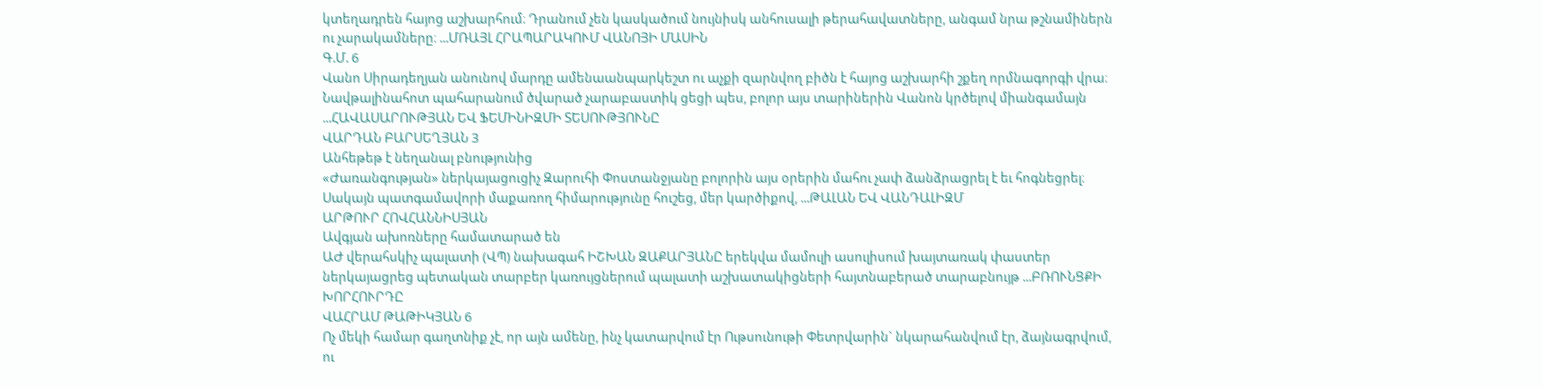կտեղադրեն հայոց աշխարհում։ Դրանում չեն կասկածում նույնիսկ անհուսալի թերահավատները, անգամ նրա թշնամիներն ու չարակամները։ ...ՄՌԱՅԼ ՀՐԱՊԱՐԱԿՈՒՄ ՎԱՆՈՅԻ ՄԱՍԻՆ
Գ.Մ. 6
Վանո Սիրադեղյան անունով մարդը ամենաանպարկեշտ ու աչքի զարնվող բիծն է հայոց աշխարհի շքեղ որմնագորգի վրա։
Նավթալինահոտ պահարանում ծվարած չարաբաստիկ ցեցի պես, բոլոր այս տարիներին Վանոն կրծելով միանգամայն ...ՀԱՎԱՍԱՐՈՒԹՅԱՆ ԵՎ ՖԵՄԻՆԻԶՄԻ ՏԵՍՈՒԹՅՈՒՆԸ
ՎԱՐԴԱՆ ԲԱՐՍԵՂՅԱՆ 3
Անհեթեթ է նեղանալ բնությունից
«Ժառանգության» ներկայացուցիչ Զարուհի Փոստանջյանը բոլորին այս օրերին մահու չափ ձանձրացրել է եւ հոգնեցրել։ Սակայն պատգամավորի մաքառող հիմարությունը հուշեց, մեր կարծիքով, ...ԹԱԼԱՆ ԵՎ ՎԱՆԴԱԼԻԶՄ
ԱՐԹՈՒՐ ՀՈՎՀԱՆՆԻՍՅԱՆ
Ավգյան ախոռները համատարած են
ԱԺ վերահսկիչ պալատի (ՎՊ) նախագահ ԻՇԽԱՆ ԶԱՔԱՐՅԱՆԸ երեկվա մամուլի ասուլիսում խայտառակ փաստեր ներկայացրեց պետական տարբեր կառույցներում պալատի աշխատակիցների հայտնաբերած տարաբնույթ ...ԲՌՈՒՆՑՔԻ ԽՈՐՀՈՒՐԴԸ
ՎԱՀՐԱՄ ԹԱԹԻԿՅԱՆ 6
Ոչ մեկի համար գաղտնիք չէ, որ այն ամենը, ինչ կատարվում էր Ութսունութի Փետրվարին` նկարահանվում էր, ձայնագրվում, ու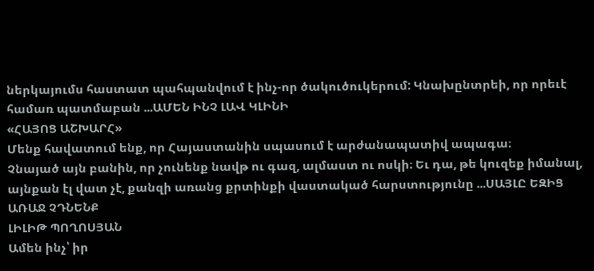ներկայումս հաստատ պահպանվում է ինչ-որ ծակուծուկերում: Կնախընտրեի, որ որեւէ համառ պատմաբան ...ԱՄԵՆ ԻՆՉ ԼԱՎ ԿԼԻՆԻ
«ՀԱՅՈՑ ԱՇԽԱՐՀ»
Մենք հավատում ենք, որ Հայաստանին սպասում է արժանապատիվ ապագա։
Չնայած այն բանին, որ չունենք նավթ ու գազ, ալմաստ ու ոսկի։ Եւ դա, թե կուզեք իմանալ, այնքան էլ վատ չէ, քանզի առանց քրտինքի վաստակած հարստությունը ...ՍԱՅԼԸ ԵԶԻՑ ԱՌԱՋ ՉԴՆԵՆՔ
ԼԻԼԻԹ ՊՈՂՈՍՅԱՆ
Ամեն ինչ՝ իր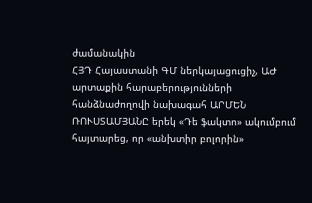ժամանակին
ՀՅԴ Հայաստանի ԳՄ ներկայացուցիչ, ԱԺ արտաքին հարաբերությունների հանձնաժողովի նախագահ ԱՐՄԵՆ ՌՈՒՍՏԱՄՅԱՆԸ երեկ «Դե ֆակտո» ակումբում հայտարեց, որ «անխտիր բոլորին»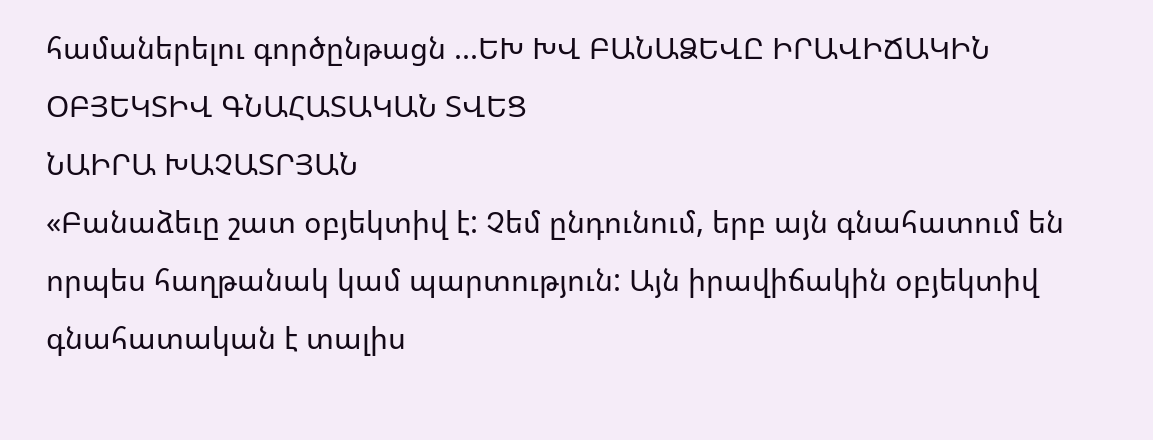համաներելու գործընթացն ...ԵԽ ԽՎ ԲԱՆԱՁԵՎԸ ԻՐԱՎԻՃԱԿԻՆ ՕԲՅԵԿՏԻՎ ԳՆԱՀԱՏԱԿԱՆ ՏՎԵՑ
ՆԱԻՐԱ ԽԱՉԱՏՐՅԱՆ
«Բանաձեւը շատ օբյեկտիվ է: Չեմ ընդունում, երբ այն գնահատում են որպես հաղթանակ կամ պարտություն: Այն իրավիճակին օբյեկտիվ գնահատական է տալիս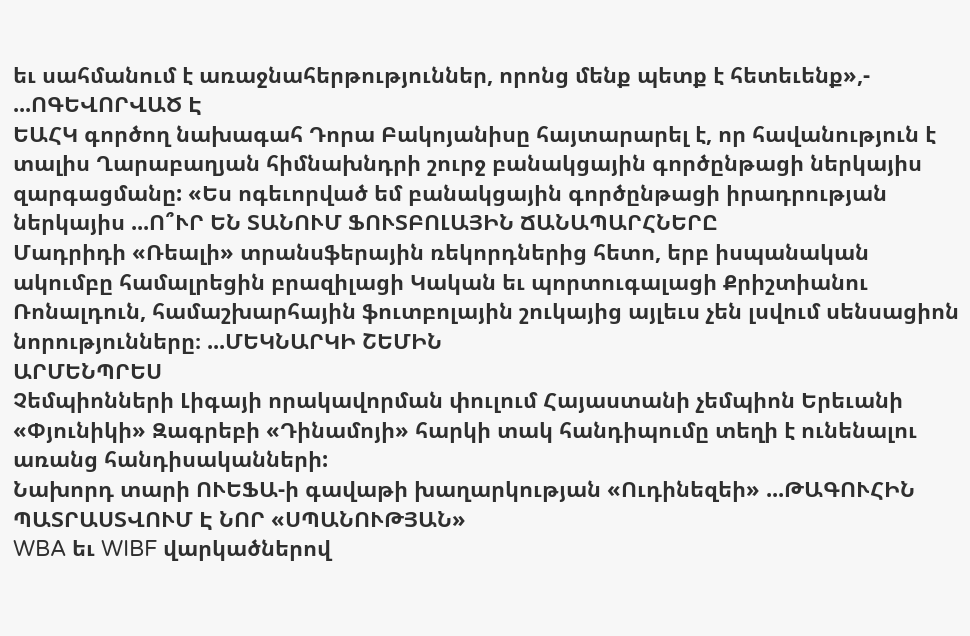եւ սահմանում է առաջնահերթություններ, որոնց մենք պետք է հետեւենք»,- ...ՈԳԵՎՈՐՎԱԾ Է
ԵԱՀԿ գործող նախագահ Դորա Բակոյանիսը հայտարարել է, որ հավանություն է տալիս Ղարաբաղյան հիմնախնդրի շուրջ բանակցային գործընթացի ներկայիս զարգացմանը: «Ես ոգեւորված եմ բանակցային գործընթացի իրադրության ներկայիս ...Ո՞ՒՐ ԵՆ ՏԱՆՈՒՄ ՖՈՒՏԲՈԼԱՅԻՆ ՃԱՆԱՊԱՐՀՆԵՐԸ
Մադրիդի «Ռեալի» տրանսֆերային ռեկորդներից հետո, երբ իսպանական ակումբը համալրեցին բրազիլացի Կական եւ պորտուգալացի Քրիշտիանու Ռոնալդուն, համաշխարհային ֆուտբոլային շուկայից այլեւս չեն լսվում սենսացիոն նորությունները։ ...ՄԵԿՆԱՐԿԻ ՇԵՄԻՆ
ԱՐՄԵՆՊՐԵՍ
Չեմպիոնների Լիգայի որակավորման փուլում Հայաստանի չեմպիոն Երեւանի «Փյունիկի» Զագրեբի «Դինամոյի» հարկի տակ հանդիպումը տեղի է ունենալու առանց հանդիսականների:
Նախորդ տարի ՈՒԵՖԱ-ի գավաթի խաղարկության «Ուդինեզեի» ...ԹԱԳՈՒՀԻՆ ՊԱՏՐԱՍՏՎՈՒՄ Է ՆՈՐ «ՍՊԱՆՈՒԹՅԱՆ»
WBA եւ WIBF վարկածներով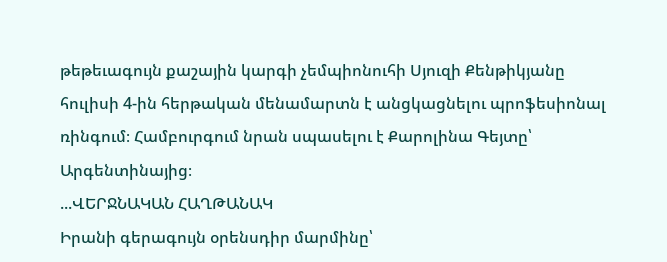թեթեւագույն քաշային կարգի չեմպիոնուհի Սյուզի Քենթիկյանը հուլիսի 4-ին հերթական մենամարտն է անցկացնելու պրոֆեսիոնալ ռինգում։ Համբուրգում նրան սպասելու է Քարոլինա Գեյտը՝ Արգենտինայից։
...ՎԵՐՋՆԱԿԱՆ ՀԱՂԹԱՆԱԿ
Իրանի գերագույն օրենսդիր մարմինը՝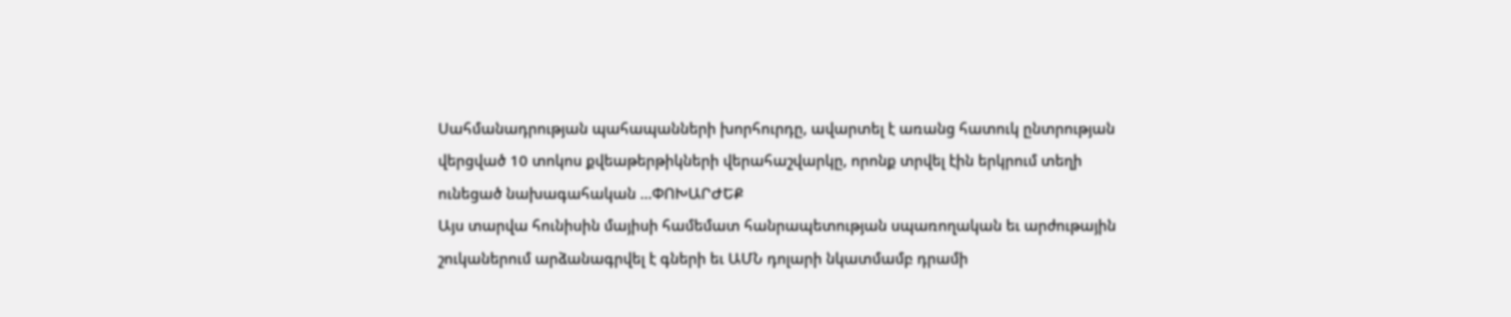Սահմանադրության պահապանների խորհուրդը, ավարտել է առանց հատուկ ընտրության վերցված 10 տոկոս քվեաթերթիկների վերահաշվարկը, որոնք տրվել էին երկրում տեղի ունեցած նախագահական ...ՓՈԽԱՐԺԵՔ
Այս տարվա հունիսին մայիսի համեմատ հանրապետության սպառողական եւ արժութային շուկաներում արձանագրվել է գների եւ ԱՄՆ դոլարի նկատմամբ դրամի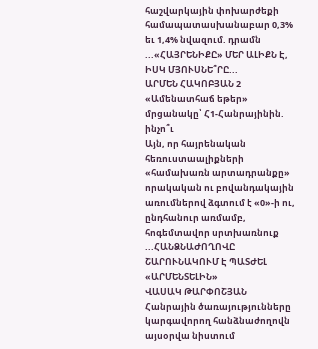հաշվարկային փոխարժեքի համապատասխանաբար 0,3% եւ 1,4% նվազում. դրամն ...«ՀԱՅՐԵՆԻՔԸ» ՄԵՐ ԱԼԻՔՆ Է, ԻՍԿ ՄՅՈՒՍՆԵ՞ՐԸ...
ԱՐՄԵՆ ՀԱԿՈԲՅԱՆ 2
«Ամենատհաճ եթեր» մրցանակը՝ Հ1-Հանրայինին. ինչո՞ւ
Այն, որ հայրենական հեռուստաալիքների «համախառն արտադրանքը» որակական ու բովանդակային առումներով ձգտում է «0»-ի ու, ընդհանուր առմամբ, հոգեմտավոր սրտխառնուք ...ՀԱՆՁՆԱԺՈՂՈՎԸ ՇԱՐՈՒՆԱԿՈՒՄ Է ՊԱՏԺԵԼ «ԱՐՄԵՆՏԵԼԻՆ»
ՎԱՍԱԿ ԹԱՐՓՈՇՅԱՆ
Հանրային ծառայությունները կարգավորող հանձնաժողովն այսօրվա նիստում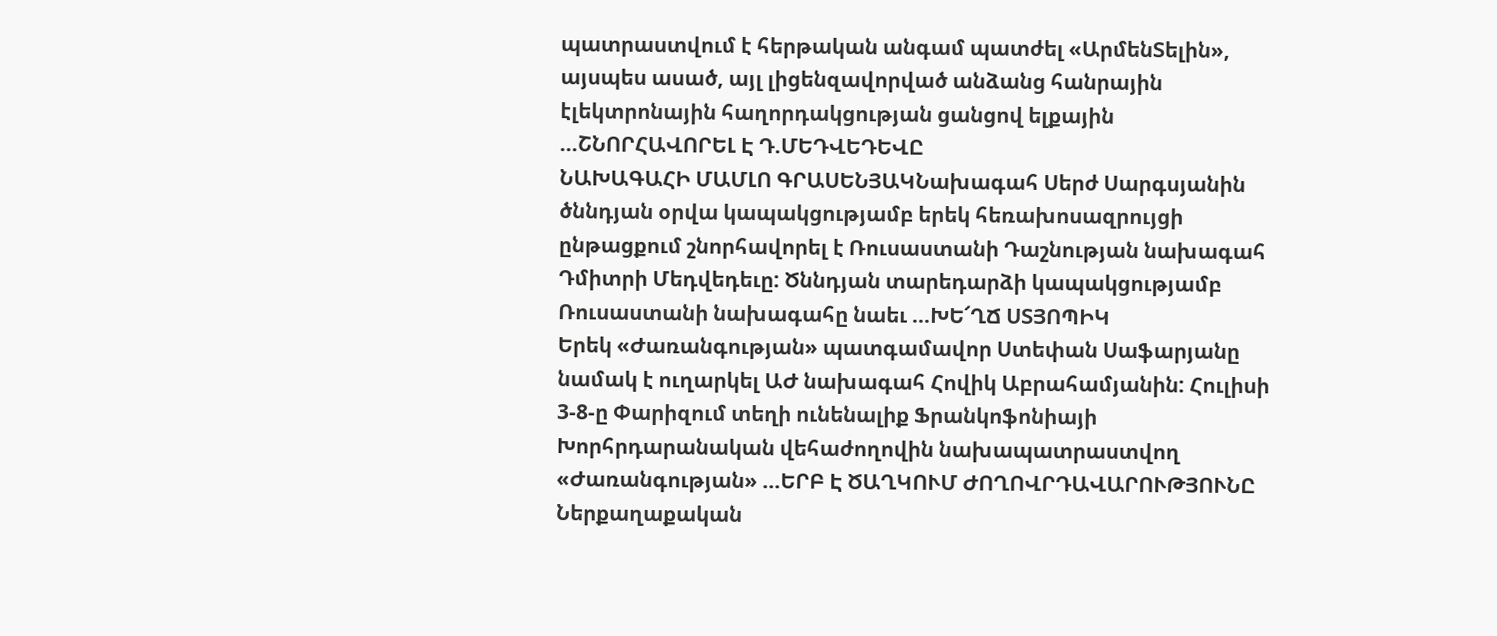պատրաստվում է հերթական անգամ պատժել «ԱրմենՏելին», այսպես ասած, այլ լիցենզավորված անձանց հանրային էլեկտրոնային հաղորդակցության ցանցով ելքային ...ՇՆՈՐՀԱՎՈՐԵԼ Է Դ.ՄԵԴՎԵԴԵՎԸ
ՆԱԽԱԳԱՀԻ ՄԱՄԼՈ ԳՐԱՍԵՆՅԱԿՆախագահ Սերժ Սարգսյանին ծննդյան օրվա կապակցությամբ երեկ հեռախոսազրույցի ընթացքում շնորհավորել է Ռուսաստանի Դաշնության նախագահ Դմիտրի Մեդվեդեւը: Ծննդյան տարեդարձի կապակցությամբ Ռուսաստանի նախագահը նաեւ ...ԽԵ՜ՂՃ ՍՏՅՈՊԻԿ
Երեկ «Ժառանգության» պատգամավոր Ստեփան Սաֆարյանը նամակ է ուղարկել ԱԺ նախագահ Հովիկ Աբրահամյանին: Հուլիսի 3-8-ը Փարիզում տեղի ունենալիք Ֆրանկոֆոնիայի Խորհրդարանական վեհաժողովին նախապատրաստվող «Ժառանգության» ...ԵՐԲ Է ԾԱՂԿՈՒՄ ԺՈՂՈՎՐԴԱՎԱՐՈՒԹՅՈՒՆԸ
Ներքաղաքական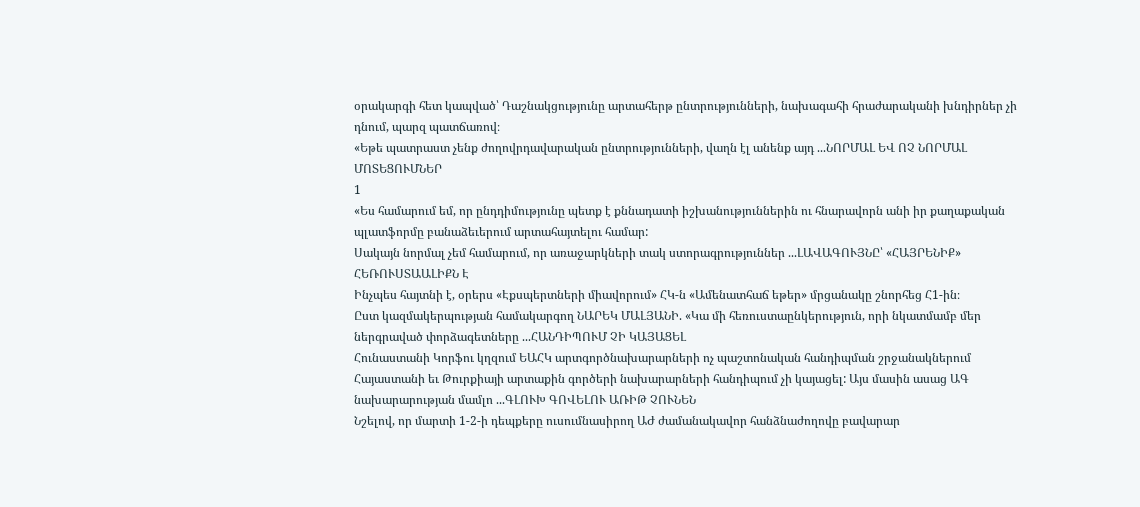օրակարգի հետ կապված՝ Դաշնակցությունը արտահերթ ընտրությունների, նախագահի հրաժարականի խնդիրներ չի դնում, պարզ պատճառով։
«Եթե պատրաստ չենք ժողովրդավարական ընտրությունների, վաղն էլ անենք այդ ...ՆՈՐՄԱԼ ԵՎ ՈՉ ՆՈՐՄԱԼ ՄՈՏԵՑՈՒՄՆԵՐ
1
«Ես համարում եմ, որ ընդդիմությունը պետք է քննադատի իշխանություններին ու հնարավորն անի իր քաղաքական պլատֆորմը բանաձեւերում արտահայտելու համար:
Սակայն նորմալ չեմ համարում, որ առաջարկների տակ ստորագրություններ ...ԼԱՎԱԳՈՒՅՆԸ՝ «ՀԱՅՐԵՆԻՔ» ՀԵՌՈՒՍՏԱԱԼԻՔՆ Է
Ինչպես հայտնի է, օրերս «Էքսպերտների միավորում» ՀԿ-ն «Ամենատհաճ եթեր» մրցանակը շնորհեց Հ1-ին։
Ըստ կազմակերպության համակարգող ՆԱՐԵԿ ՄԱԼՅԱՆԻ. «Կա մի հեռուստաընկերություն, որի նկատմամբ մեր ներգրաված փորձագետները ...ՀԱՆԴԻՊՈՒՄ ՉԻ ԿԱՅԱՑԵԼ
Հունաստանի Կորֆու կղզում ԵԱՀԿ արտգործնախարարների ոչ պաշտոնական հանդիպման շրջանակներում Հայաստանի եւ Թուրքիայի արտաքին գործերի նախարարների հանդիպում չի կայացել: Այս մասին ասաց ԱԳ նախարարության մամլո ...ԳԼՈՒԽ ԳՈՎԵԼՈՒ ԱՌԻԹ ՉՈՒՆԵՆ
Նշելով, որ մարտի 1-2-ի դեպքերը ուսումնասիրող ԱԺ ժամանակավոր հանձնաժողովը բավարար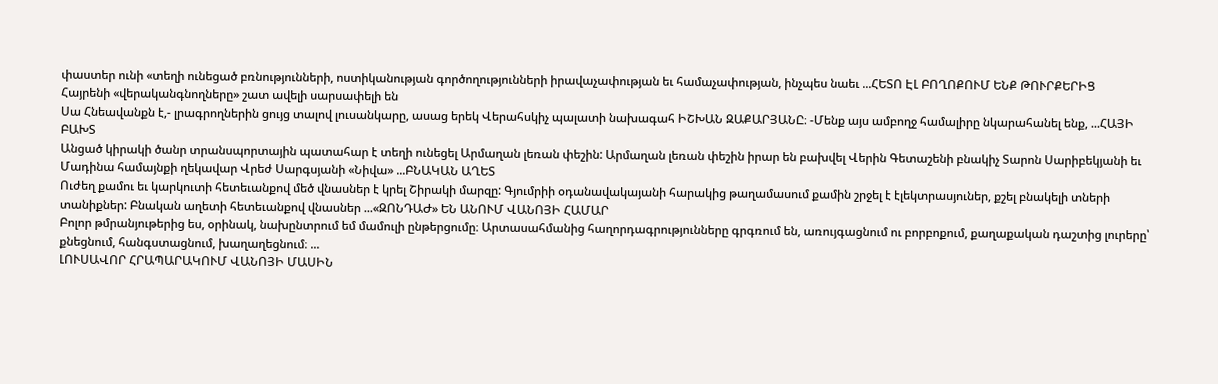փաստեր ունի «տեղի ունեցած բռնությունների, ոստիկանության գործողությունների իրավաչափության եւ համաչափության, ինչպես նաեւ ...ՀԵՏՈ ԷԼ ԲՈՂՈՔՈՒՄ ԵՆՔ ԹՈՒՐՔԵՐԻՑ
Հայրենի «վերականգնողները» շատ ավելի սարսափելի են
Սա Հնեավանքն է,- լրագրողներին ցույց տալով լուսանկարը, ասաց երեկ Վերահսկիչ պալատի նախագահ ԻՇԽԱՆ ԶԱՔԱՐՅԱՆԸ։ -Մենք այս ամբողջ համալիրը նկարահանել ենք, ...ՀԱՅԻ ԲԱԽՏ
Անցած կիրակի ծանր տրանսպորտային պատահար է տեղի ունեցել Արմաղան լեռան փեշին: Արմաղան լեռան փեշին իրար են բախվել Վերին Գետաշենի բնակիչ Տարոն Սարիբեկյանի եւ Մադինա համայնքի ղեկավար Վրեժ Սարգսյանի «Նիվա» ...ԲՆԱԿԱՆ ԱՂԵՏ
Ուժեղ քամու եւ կարկուտի հետեւանքով մեծ վնասներ է կրել Շիրակի մարզը: Գյումրիի օդանավակայանի հարակից թաղամասում քամին շրջել է էլեկտրասյուներ, քշել բնակելի տների տանիքներ: Բնական աղետի հետեւանքով վնասներ ...«ԶՈՆԴԱԺ» ԵՆ ԱՆՈՒՄ ՎԱՆՈՅԻ ՀԱՄԱՐ
Բոլոր թմրանյութերից ես, օրինակ, նախընտրում եմ մամուլի ընթերցումը։ Արտասահմանից հաղորդագրությունները գրգռում են, առույգացնում ու բորբոքում, քաղաքական դաշտից լուրերը՝ քնեցնում, հանգստացնում, խաղաղեցնում։ ...
ԼՈՒՍԱՎՈՐ ՀՐԱՊԱՐԱԿՈՒՄ ՎԱՆՈՅԻ ՄԱՍԻՆ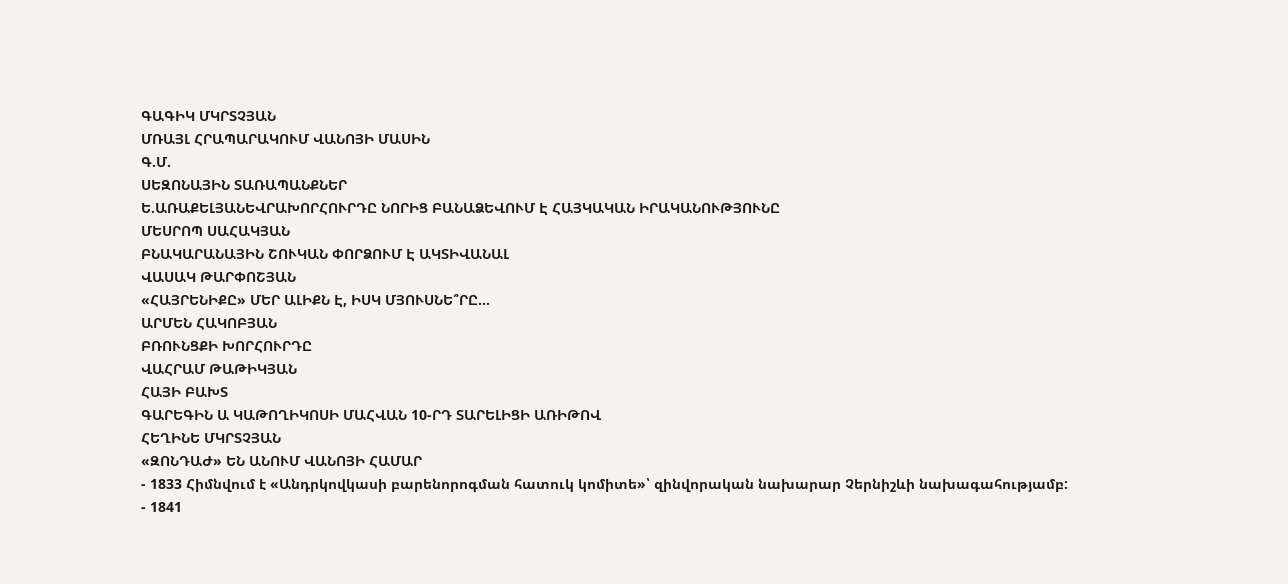ԳԱԳԻԿ ՄԿՐՏՉՅԱՆ
ՄՌԱՅԼ ՀՐԱՊԱՐԱԿՈՒՄ ՎԱՆՈՅԻ ՄԱՍԻՆ
Գ.Մ.
ՍԵԶՈՆԱՅԻՆ ՏԱՌԱՊԱՆՔՆԵՐ
Ե.ԱՌԱՔԵԼՅԱՆԵՎՐԱԽՈՐՀՈՒՐԴԸ ՆՈՐԻՑ ԲԱՆԱՁԵՎՈՒՄ Է ՀԱՅԿԱԿԱՆ ԻՐԱԿԱՆՈՒԹՅՈՒՆԸ
ՄԵՍՐՈՊ ՍԱՀԱԿՅԱՆ
ԲՆԱԿԱՐԱՆԱՅԻՆ ՇՈՒԿԱՆ ՓՈՐՁՈՒՄ Է ԱԿՏԻՎԱՆԱԼ
ՎԱՍԱԿ ԹԱՐՓՈՇՅԱՆ
«ՀԱՅՐԵՆԻՔԸ» ՄԵՐ ԱԼԻՔՆ Է, ԻՍԿ ՄՅՈՒՍՆԵ՞ՐԸ...
ԱՐՄԵՆ ՀԱԿՈԲՅԱՆ
ԲՌՈՒՆՑՔԻ ԽՈՐՀՈՒՐԴԸ
ՎԱՀՐԱՄ ԹԱԹԻԿՅԱՆ
ՀԱՅԻ ԲԱԽՏ
ԳԱՐԵԳԻՆ Ա ԿԱԹՈՂԻԿՈՍԻ ՄԱՀՎԱՆ 10-ՐԴ ՏԱՐԵԼԻՑԻ ԱՌԻԹՈՎ
ՀԵՂԻՆԵ ՄԿՐՏՉՅԱՆ
«ԶՈՆԴԱԺ» ԵՆ ԱՆՈՒՄ ՎԱՆՈՅԻ ՀԱՄԱՐ
- 1833 Հիմնվում է «Անդրկովկասի բարենորոգման հատուկ կոմիտե»՝ զինվորական նախարար Չերնիշևի նախագահությամբ:
- 1841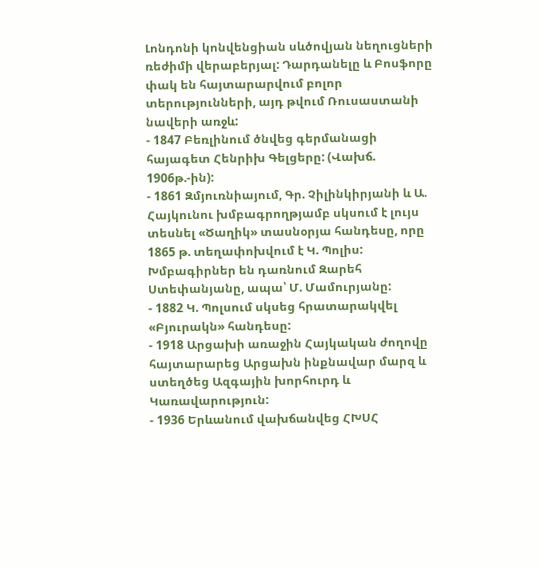Լոնդոնի կոնվենցիան սևծովյան նեղուցների ռեժիմի վերաբերյալ: Դարդանելը և Բոսֆորը փակ են հայտարարվում բոլոր տերությունների, այդ թվում Ռուսաստանի նավերի առջև:
- 1847 Բեռլինում ծնվեց գերմանացի հայագետ Հենրիխ Գելցերը: (Վախճ. 1906թ.-ին):
- 1861 Զմյուռնիայում, Գր. Չիլինկիրյանի և Ա. Հայկունու խմբագրողթյամբ սկսում է լույս տեսնել «Ծաղիկ» տասնօրյա հանդեսը, որը 1865 թ. տեղափոխվում է Կ. Պոլիս: Խմբագիրներ են դառնում Զարեհ Ստեփանյանը, ապա՝ Մ. Մամուրյանը:
- 1882 Կ. Պոլսում սկսեց հրատարակվել «Բյուրակն» հանդեսը:
- 1918 Արցախի առաջին Հայկական ժողովը հայտարարեց Արցախն ինքնավար մարզ և ստեղծեց Ազգային խորհուրդ և Կառավարություն:
- 1936 Երևանում վախճանվեց ՀԽՍՀ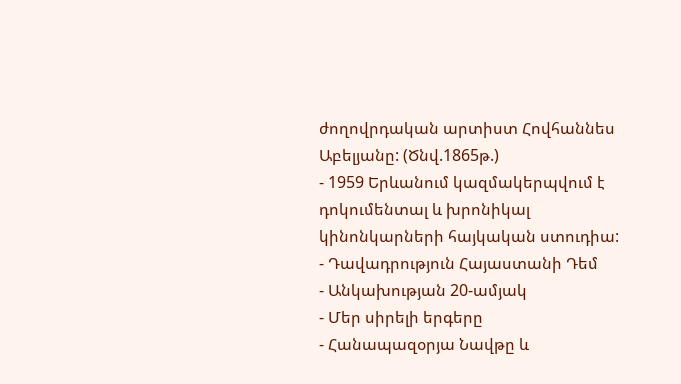ժողովրդական արտիստ Հովհաննես Աբելյանը: (Ծնվ.1865թ.)
- 1959 Երևանում կազմակերպվում է դոկումենտալ և խրոնիկալ կինոնկարների հայկական ստուդիա:
- Դավադրություն Հայաստանի Դեմ
- Անկախության 20-ամյակ
- Մեր սիրելի երգերը
- Հանապազօրյա Նավթը և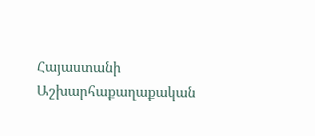Հայաստանի Աշխարհաքաղաքական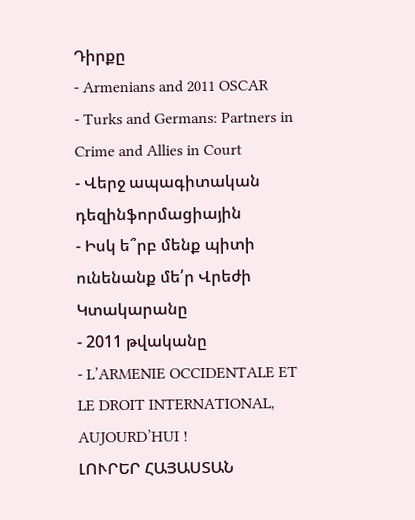Դիրքը
- Armenians and 2011 OSCAR
- Turks and Germans: Partners in Crime and Allies in Court
- Վերջ ապագիտական դեզինֆորմացիային
- Իսկ ե՞րբ մենք պիտի ունենանք մե՛ր Վրեժի Կտակարանը
- 2011 թվականը
- L’ARMENIE OCCIDENTALE ET LE DROIT INTERNATIONAL, AUJOURD’HUI !
ԼՈՒՐԵՐ ՀԱՅԱՍՏԱՆ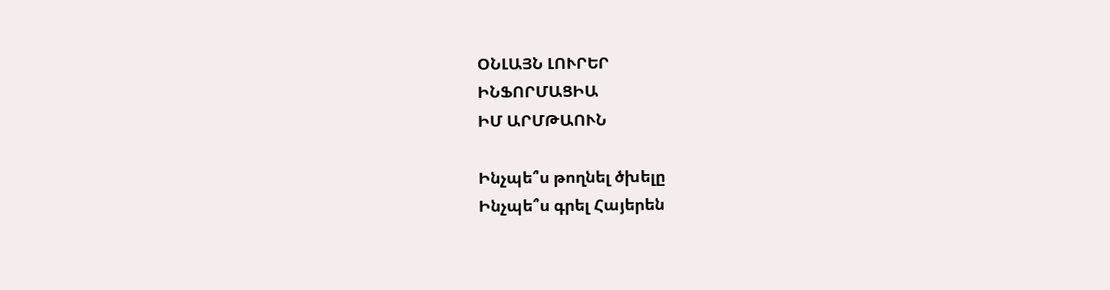ՕՆԼԱՅՆ ԼՈՒՐԵՐ
ԻՆՖՈՐՄԱՑԻԱ
ԻՄ ԱՐՄԹԱՈՒՆ

Ինչպե՞ս թողնել ծխելը
Ինչպե՞ս գրել Հայերեն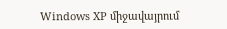Windows XP միջավայրում